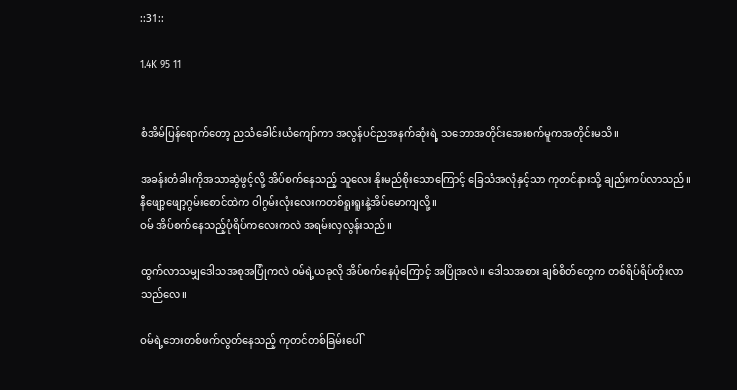::31::

1.4K 95 11


စံအိမ်ပြန်ရောက်တော့ ညသံခေါင်းယံကျော်ကာ အလွန်ပင်ညအနက်ဆုံးရဲ့ သဘောအတိုင်းအေးစက်မူကအတိုင်းမသိ။

အခန်းတံခါးကိုအသာဆွဲဖွင့်လို့ အိပ်စက်နေသည့် သူလေး နိုးမည်စိုးသောကြောင့် ခြေသံအလုံနှင့်သာ ကုတင်နားသို့ ချည်းကပ်လာသည်။
နီဖျော့ဖျော့ဂွမ်းစောင်ထဲက ဝါဂွမ်းလုံးလေးကတစ်ရူးရူးနဲ့အိပ်မောကျလို့။
ဝမ် အိပ်စက်နေသည့်ပုံရိပ်ကလေးကလဲ အရမ်းလှလွန်းသည်။

ထွက်လာသမျှဒေါသအစုအပြုံကလဲ ဝမ်ရဲ့ယခုလို အိပ်စက်နေပုံကြောင့် အပြိုအလဲ။ ဒေါသအစား ချစ်စိတ်တွေက တစ်ရိပ်ရိပ်တိုးလာသည်လေ။

ဝမ်ရဲ့ဘေးတစ်ဖက်လွတ်နေသည့် ကုတင်တစ်ခြမ်းပေါ်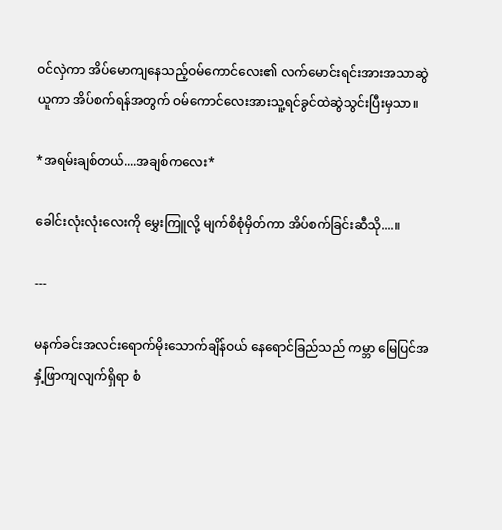ဝင်လှဲကာ အိပ်မောကျနေသည့်ဝမ်ကောင်လေး၏ လက်မောင်းရင်းအားအသာဆွဲယူကာ အိပ်စက်ရန်အတွက် ဝမ်ကောင်လေးအားသူ့ရင်ခွင်ထဲဆွဲသွင်းပြီးမှသာ။

*အရမ်းချစ်တယ်....အချစ်ကလေး*

ခေါင်းလုံးလုံးလေးကို မွှေးကြူလို့ မျက်စိစုံမှိတ်ကာ အိပ်စက်ခြင်းဆီသို....။

---

မနက်ခင်းအလင်းရောက်မိုးသောက်ချိန်ဝယ် နေရောင်ခြည်သည် ကမ္ဘာ မြေပြင်အနှံ့ဖြာကျလျက်ရှိရာ စံ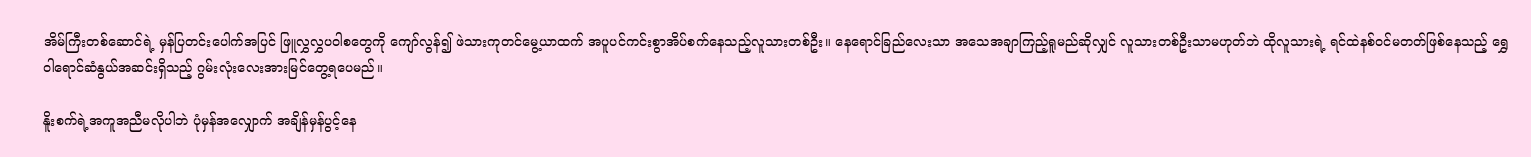အိမ်ကြီးတစ်ဆောင်ရဲ့ မှန်ပြတင်းပေါက်အပြင် ဖြူလွှလွှပဝါစတွေကို ကျော်လွန်၍ ဖဲသားကုတင်မွေ့ယာထက် အပူပင်ကင်းစွာအိပ်စက်နေသည့်လူသားတစ်ဦး။ နေရောင်ခြည်လေးသာ အသေအချာကြည့်ရူမည်ဆိုလျှင် လူသားတစ်ဦးသာမဟုတ်ဘဲ ထိုလူသားရဲ့ ရင်ထဲနစ်ဝင်မတတ်ဖြစ်နေသည့် ရွှေဝါရောင်ဆံနွယ်အဆင်းရှိသည့် ဂွမ်းလုံးလေးအားမြင်တွေ့ရပေမည်။

နိူးစက်ရဲ့အကူအညီမလိုပါဘဲ ပုံမှန်အလျှောက် အချိန်မှန်ပွင့်နေ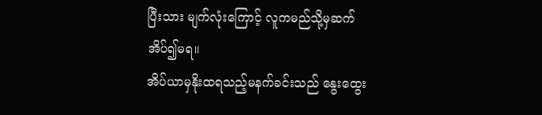ပြီးသား မျက်လုံးကြောင့် လူကမည်သို့မှဆက်အိပ်၍မရ။
အိပ်ယာမှနိုးထရသည့်မနက်ခင်းသည် နွေးထွေး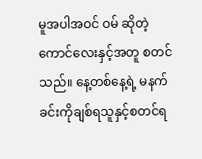မူအပါအဝင် ဝမ် ဆိုတဲ့ကောင်လေးနှင့်အတူ စတင်သည်။ နေ့တစ်နေ့ရဲ့ မနက်ခင်းကိုချစ်ရသူနှင့်စတင်ရ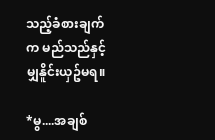သည့်ခံစားချက်က မည်သည်နှင့်မျှနိူင်းယှဥ်မရ။

*မွ....အချစ်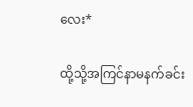လေး*

ထို့သို့အကြင်နာမနက်ခင်း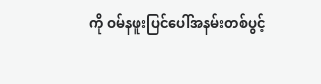ကို ဝမ်နဖူးပြင်ပေါ်အနမ်းတစ်ပွင့်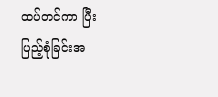ထပ်တင်ကာ ပြီးပြည့်စုံခြင်းအ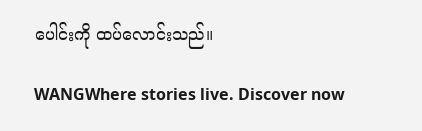ပေါင်းကို ထပ်လောင်းသည်။

WANGWhere stories live. Discover now